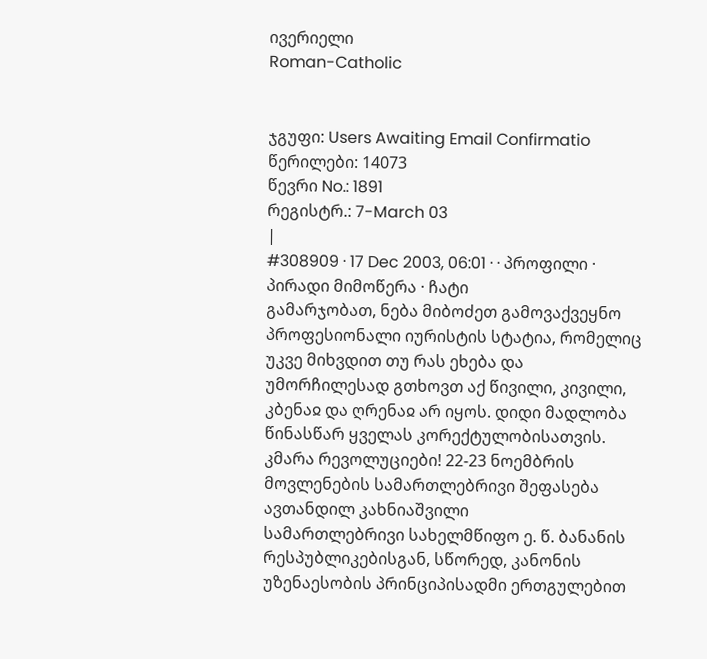ივერიელი
Roman-Catholic


ჯგუფი: Users Awaiting Email Confirmatio
წერილები: 14073
წევრი No.: 1891
რეგისტრ.: 7-March 03
|
#308909 · 17 Dec 2003, 06:01 · · პროფილი · პირადი მიმოწერა · ჩატი
გამარჯობათ, ნება მიბოძეთ გამოვაქვეყნო პროფესიონალი იურისტის სტატია, რომელიც უკვე მიხვდით თუ რას ეხება და უმორჩილესად გთხოვთ აქ წივილი, კივილი, კბენაჲ და ღრენაჲ არ იყოს. დიდი მადლობა წინასწარ ყველას კორექტულობისათვის.
კმარა რევოლუციები! 22-23 ნოემბრის მოვლენების სამართლებრივი შეფასება
ავთანდილ კახნიაშვილი
სამართლებრივი სახელმწიფო ე. წ. ბანანის რესპუბლიკებისგან, სწორედ, კანონის უზენაესობის პრინციპისადმი ერთგულებით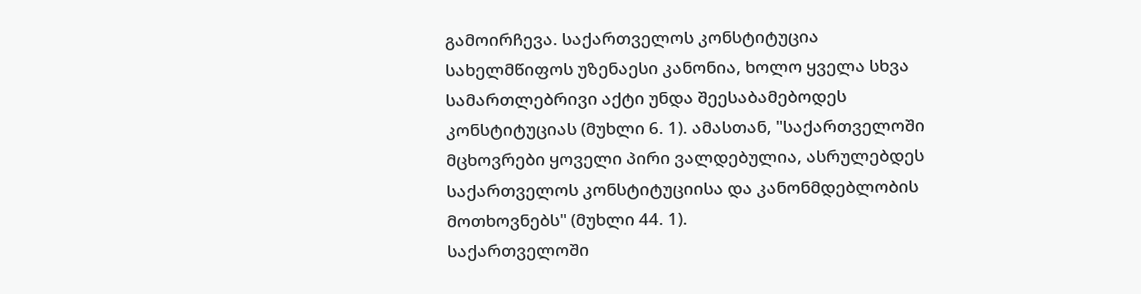გამოირჩევა. საქართველოს კონსტიტუცია სახელმწიფოს უზენაესი კანონია, ხოლო ყველა სხვა სამართლებრივი აქტი უნდა შეესაბამებოდეს კონსტიტუციას (მუხლი 6. 1). ამასთან, "საქართველოში მცხოვრები ყოველი პირი ვალდებულია, ასრულებდეს საქართველოს კონსტიტუციისა და კანონმდებლობის მოთხოვნებს" (მუხლი 44. 1).
საქართველოში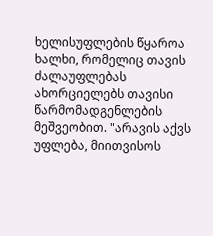ხელისუფლების წყაროა ხალხი, რომელიც თავის ძალაუფლებას ახორციელებს თავისი წარმომადგენლების მეშვეობით. "არავის აქვს უფლება, მიითვისოს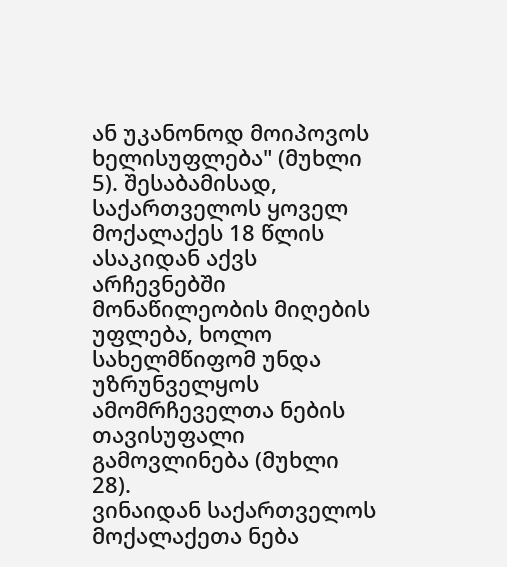ან უკანონოდ მოიპოვოს ხელისუფლება" (მუხლი 5). შესაბამისად, საქართველოს ყოველ მოქალაქეს 18 წლის ასაკიდან აქვს არჩევნებში მონაწილეობის მიღების უფლება, ხოლო სახელმწიფომ უნდა უზრუნველყოს ამომრჩეველთა ნების თავისუფალი გამოვლინება (მუხლი 28).
ვინაიდან საქართველოს მოქალაქეთა ნება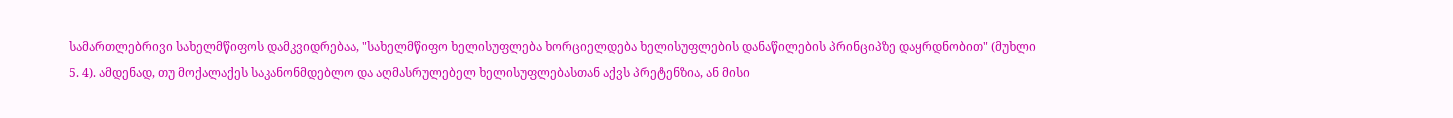სამართლებრივი სახელმწიფოს დამკვიდრებაა, "სახელმწიფო ხელისუფლება ხორციელდება ხელისუფლების დანაწილების პრინციპზე დაყრდნობით" (მუხლი 5. 4). ამდენად, თუ მოქალაქეს საკანონმდებლო და აღმასრულებელ ხელისუფლებასთან აქვს პრეტენზია, ან მისი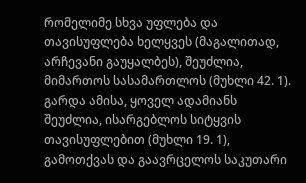რომელიმე სხვა უფლება და თავისუფლება ხელყვეს (მაგალითად, არჩევანი გაუყალბეს), შეუძლია, მიმართოს სასამართლოს (მუხლი 42. 1).
გარდა ამისა, ყოველ ადამიანს შეუძლია, ისარგებლოს სიტყვის თავისუფლებით (მუხლი 19. 1), გამოთქვას და გაავრცელოს საკუთარი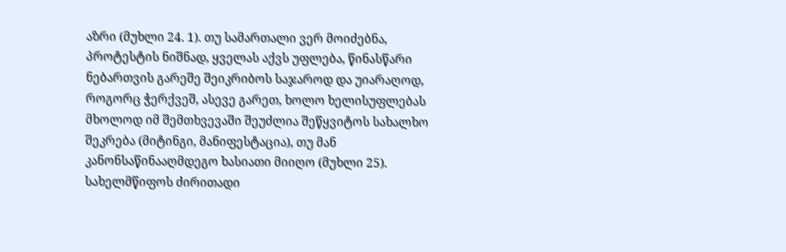აზრი (მუხლი 24. 1). თუ სამართალი ვერ მოიძებნა, პროტესტის ნიშნად, ყველას აქვს უფლება, წინასწარი ნებართვის გარეშე შეიკრიბოს საჯაროდ და უიარაღოდ, როგორც ჭერქვეშ, ასევე გარეთ, ხოლო ხელისუფლებას მხოლოდ იმ შემთხვევაში შეუძლია შეწყვიტოს სახალხო შეკრება (მიტინგი, მანიფესტაცია), თუ მან კანონსაწინააღმდეგო ხასიათი მიიღო (მუხლი 25).
სახელმწიფოს ძირითადი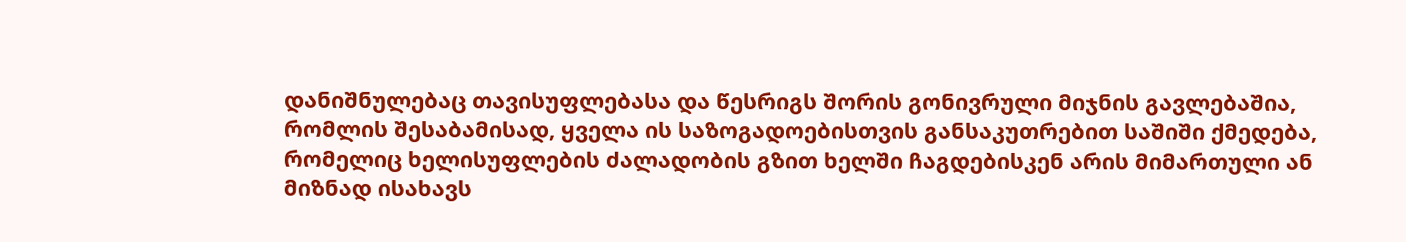დანიშნულებაც თავისუფლებასა და წესრიგს შორის გონივრული მიჯნის გავლებაშია, რომლის შესაბამისად, ყველა ის საზოგადოებისთვის განსაკუთრებით საშიში ქმედება, რომელიც ხელისუფლების ძალადობის გზით ხელში ჩაგდებისკენ არის მიმართული ან მიზნად ისახავს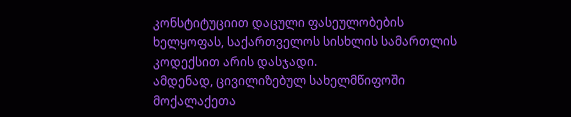კონსტიტუციით დაცული ფასეულობების ხელყოფას, საქართველოს სისხლის სამართლის კოდექსით არის დასჯადი.
ამდენად, ცივილიზებულ სახელმწიფოში მოქალაქეთა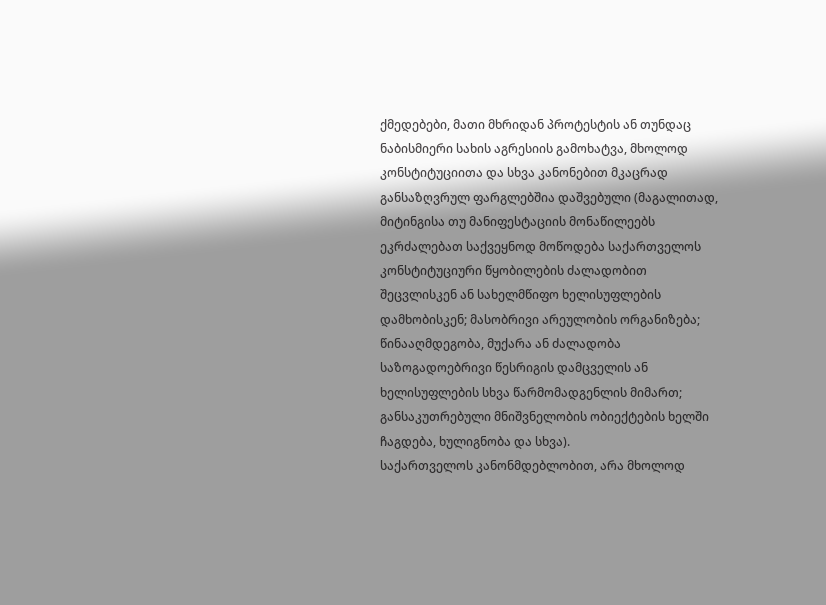ქმედებები, მათი მხრიდან პროტესტის ან თუნდაც ნაბისმიერი სახის აგრესიის გამოხატვა, მხოლოდ კონსტიტუციითა და სხვა კანონებით მკაცრად განსაზღვრულ ფარგლებშია დაშვებული (მაგალითად, მიტინგისა თუ მანიფესტაციის მონაწილეებს ეკრძალებათ საქვეყნოდ მოწოდება საქართველოს კონსტიტუციური წყობილების ძალადობით შეცვლისკენ ან სახელმწიფო ხელისუფლების დამხობისკენ; მასობრივი არეულობის ორგანიზება; წინააღმდეგობა, მუქარა ან ძალადობა საზოგადოებრივი წესრიგის დამცველის ან ხელისუფლების სხვა წარმომადგენლის მიმართ; განსაკუთრებული მნიშვნელობის ობიექტების ხელში ჩაგდება, ხულიგნობა და სხვა).
საქართველოს კანონმდებლობით, არა მხოლოდ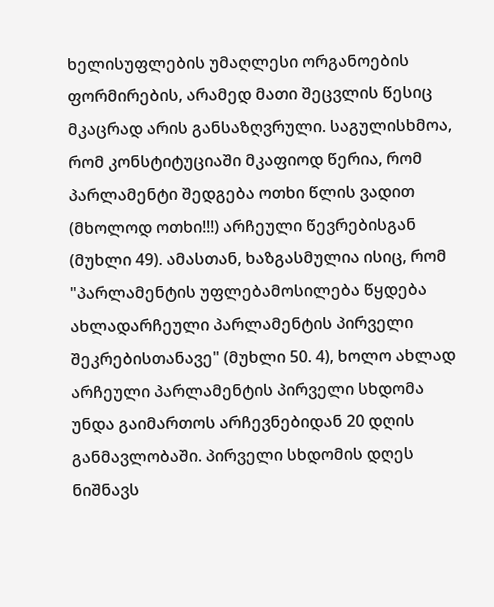ხელისუფლების უმაღლესი ორგანოების ფორმირების, არამედ მათი შეცვლის წესიც მკაცრად არის განსაზღვრული. საგულისხმოა, რომ კონსტიტუციაში მკაფიოდ წერია, რომ პარლამენტი შედგება ოთხი წლის ვადით (მხოლოდ ოთხი!!!) არჩეული წევრებისგან (მუხლი 49). ამასთან, ხაზგასმულია ისიც, რომ "პარლამენტის უფლებამოსილება წყდება ახლადარჩეული პარლამენტის პირველი შეკრებისთანავე" (მუხლი 50. 4), ხოლო ახლად არჩეული პარლამენტის პირველი სხდომა უნდა გაიმართოს არჩევნებიდან 20 დღის განმავლობაში. პირველი სხდომის დღეს ნიშნავს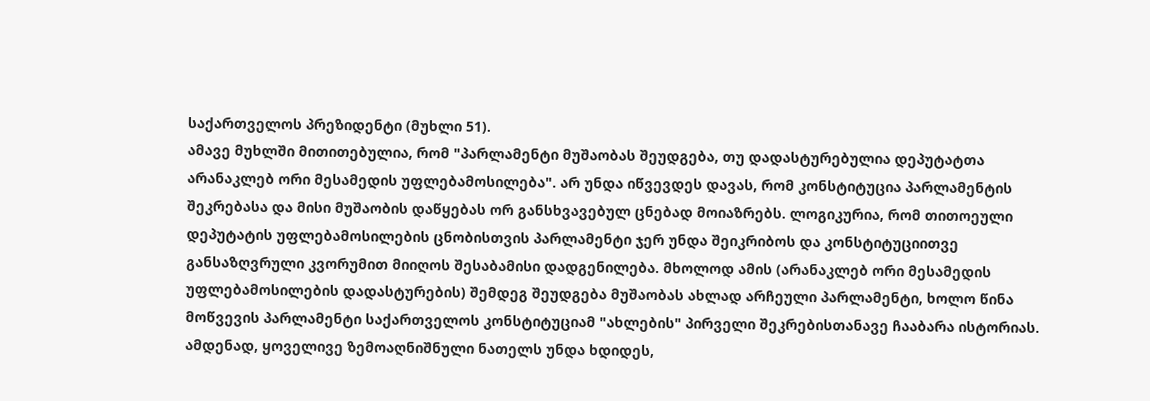საქართველოს პრეზიდენტი (მუხლი 51).
ამავე მუხლში მითითებულია, რომ "პარლამენტი მუშაობას შეუდგება, თუ დადასტურებულია დეპუტატთა არანაკლებ ორი მესამედის უფლებამოსილება". არ უნდა იწვევდეს დავას, რომ კონსტიტუცია პარლამენტის შეკრებასა და მისი მუშაობის დაწყებას ორ განსხვავებულ ცნებად მოიაზრებს. ლოგიკურია, რომ თითოეული დეპუტატის უფლებამოსილების ცნობისთვის პარლამენტი ჯერ უნდა შეიკრიბოს და კონსტიტუციითვე განსაზღვრული კვორუმით მიიღოს შესაბამისი დადგენილება. მხოლოდ ამის (არანაკლებ ორი მესამედის უფლებამოსილების დადასტურების) შემდეგ შეუდგება მუშაობას ახლად არჩეული პარლამენტი, ხოლო წინა მოწვევის პარლამენტი საქართველოს კონსტიტუციამ "ახლების" პირველი შეკრებისთანავე ჩააბარა ისტორიას.
ამდენად, ყოველივე ზემოაღნიშნული ნათელს უნდა ხდიდეს,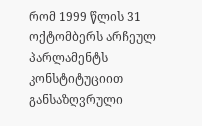რომ 1999 წლის 31 ოქტომბერს არჩეულ პარლამენტს კონსტიტუციით განსაზღვრული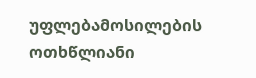უფლებამოსილების ოთხწლიანი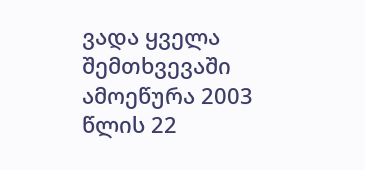ვადა ყველა შემთხვევაში ამოეწურა 2003 წლის 22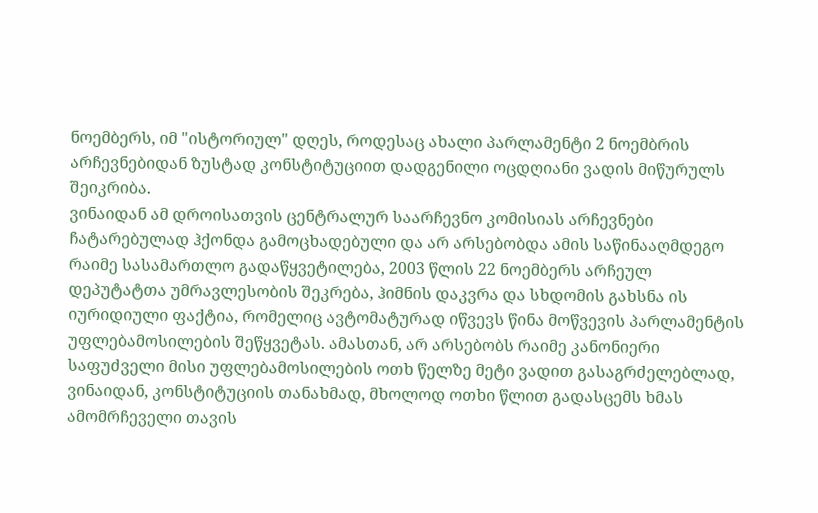ნოემბერს, იმ "ისტორიულ" დღეს, როდესაც ახალი პარლამენტი 2 ნოემბრის არჩევნებიდან ზუსტად კონსტიტუციით დადგენილი ოცდღიანი ვადის მიწურულს შეიკრიბა.
ვინაიდან ამ დროისათვის ცენტრალურ საარჩევნო კომისიას არჩევნები ჩატარებულად ჰქონდა გამოცხადებული და არ არსებობდა ამის საწინააღმდეგო რაიმე სასამართლო გადაწყვეტილება, 2003 წლის 22 ნოემბერს არჩეულ დეპუტატთა უმრავლესობის შეკრება, ჰიმნის დაკვრა და სხდომის გახსნა ის იურიდიული ფაქტია, რომელიც ავტომატურად იწვევს წინა მოწვევის პარლამენტის უფლებამოსილების შეწყვეტას. ამასთან, არ არსებობს რაიმე კანონიერი საფუძველი მისი უფლებამოსილების ოთხ წელზე მეტი ვადით გასაგრძელებლად, ვინაიდან, კონსტიტუციის თანახმად, მხოლოდ ოთხი წლით გადასცემს ხმას ამომრჩეველი თავის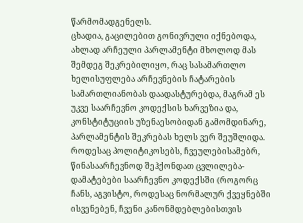წარმომადგენელს.
ცხადია, გაცილებით გონივრული იქნებოდა, ახლად არჩეული პარლამენტი მხოლოდ მას შემდეგ შეკრებილიყო, რაც სასამართლო ხელისუფლება არჩევნების ჩატარების სამართლიანობას დაადასტურებდა, მაგრამ ეს უკვე საარჩევნო კოდექსის ხარვეზია და, კონსტიტუციის უზენაესობიდან გამომდინარე, პარლამენტის შეკრებას ხელს ვერ შეუშლიდა.
როდესაც პოლიტიკოსებს, ჩვეულებისამებრ, წინასაარჩევნოდ შეჰქონდათ ცვლილება-დამატებები საარჩევნო კოდექსში (როგორც ჩანს, აგვისტო, როდესაც ნორმალურ ქვეყნებში ისვენებენ, ჩვენი კანონმდებლებისთვის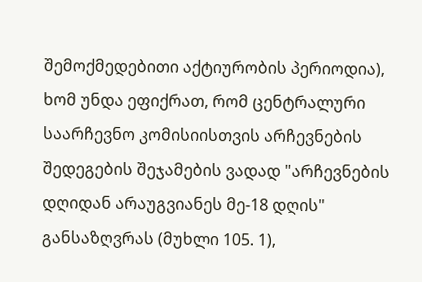შემოქმედებითი აქტიურობის პერიოდია), ხომ უნდა ეფიქრათ, რომ ცენტრალური საარჩევნო კომისიისთვის არჩევნების შედეგების შეჯამების ვადად "არჩევნების დღიდან არაუგვიანეს მე-18 დღის" განსაზღვრას (მუხლი 105. 1),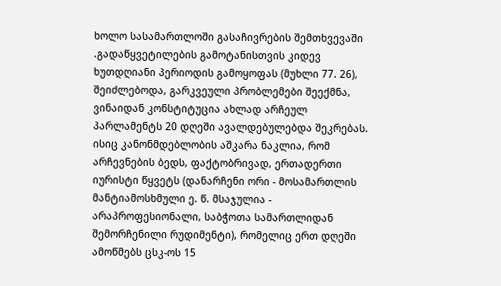ხოლო სასამართლოში გასაჩივრების შემთხვევაში .გადაწყვეტილების გამოტანისთვის კიდევ ხუთდღიანი პერიოდის გამოყოფას (მუხლი 77. 26), შეიძლებოდა, გარკვეული პრობლემები შეექმნა, ვინაიდან კონსტიტუცია ახლად არჩეულ პარლამენტს 20 დღეში ავალდებულებდა შეკრებას.
ისიც კანონმდებლობის აშკარა ნაკლია, რომ არჩევნების ბედს, ფაქტობრივად, ერთადერთი იურისტი წყვეტს (დანარჩენი ორი - მოსამართლის მანტიამოსხმული ე. წ. მსაჯულია - არაპროფესიონალი, საბჭოთა სამართლიდან შემორჩენილი რუდიმენტი), რომელიც ერთ დღეში ამოწმებს ცსკ-ოს 15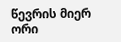წევრის მიერ ორი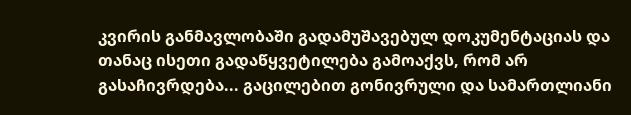კვირის განმავლობაში გადამუშავებულ დოკუმენტაციას და თანაც ისეთი გადაწყვეტილება გამოაქვს, რომ არ გასაჩივრდება... გაცილებით გონივრული და სამართლიანი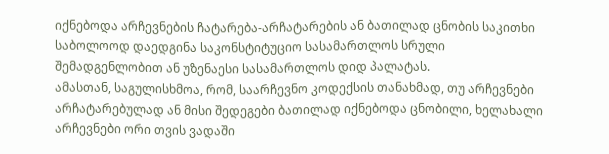იქნებოდა არჩევნების ჩატარება-არჩატარების ან ბათილად ცნობის საკითხი საბოლოოდ დაედგინა საკონსტიტუციო სასამართლოს სრული შემადგენლობით ან უზენაესი სასამართლოს დიდ პალატას.
ამასთან, საგულისხმოა, რომ, საარჩევნო კოდექსის თანახმად, თუ არჩევნები არჩატარებულად ან მისი შედეგები ბათილად იქნებოდა ცნობილი, ხელახალი არჩევნები ორი თვის ვადაში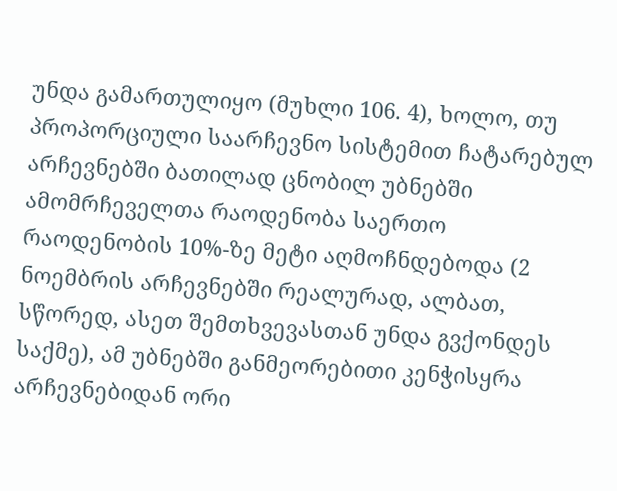უნდა გამართულიყო (მუხლი 106. 4), ხოლო, თუ პროპორციული საარჩევნო სისტემით ჩატარებულ არჩევნებში ბათილად ცნობილ უბნებში ამომრჩეველთა რაოდენობა საერთო რაოდენობის 10%-ზე მეტი აღმოჩნდებოდა (2 ნოემბრის არჩევნებში რეალურად, ალბათ, სწორედ, ასეთ შემთხვევასთან უნდა გვქონდეს საქმე), ამ უბნებში განმეორებითი კენჭისყრა არჩევნებიდან ორი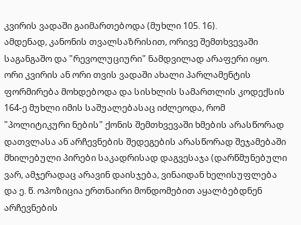კვირის ვადაში გაიმართებოდა (მუხლი 105. 16).
ამდენად, კანონის თვალსაზრისით, ორივე შემთხვევაში საგანგაშო და "რევოლუციური" ნამდვილად არაფერი იყო. ორი კვირის ან ორი თვის ვადაში ახალი პარლამენტის ფორმირება მოხდებოდა და სისხლის სამართლის კოდექსის 164-ე მუხლი იმის საშუალებასაც იძლეოდა, რომ "პოლიტიკური ნების" ქონის შემთხვევაში ხმების არასწორად დათვლასა ან არჩევნების შედეგების არასწორად შეჯამებაში მხილებული პირები საკადრისად დაგვესაჯა (დარწმუნებული ვარ, ამჯერადაც არავინ დაისჯება, ვინაიდან ხელისუფლება და ე. წ. ოპოზიცია ერთნაირი მონდომებით აყალბებდნენ არჩევნების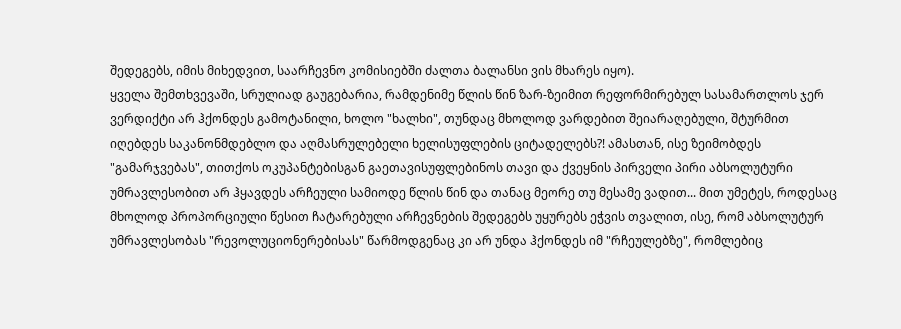შედეგებს, იმის მიხედვით, საარჩევნო კომისიებში ძალთა ბალანსი ვის მხარეს იყო).
ყველა შემთხვევაში, სრულიად გაუგებარია, რამდენიმე წლის წინ ზარ-ზეიმით რეფორმირებულ სასამართლოს ჯერ ვერდიქტი არ ჰქონდეს გამოტანილი, ხოლო "ხალხი", თუნდაც მხოლოდ ვარდებით შეიარაღებული, შტურმით იღებდეს საკანონმდებლო და აღმასრულებელი ხელისუფლების ციტადელებს?! ამასთან, ისე ზეიმობდეს "გამარჯვებას", თითქოს ოკუპანტებისგან გაეთავისუფლებინოს თავი და ქვეყნის პირველი პირი აბსოლუტური უმრავლესობით არ ჰყავდეს არჩეული სამიოდე წლის წინ და თანაც მეორე თუ მესამე ვადით... მით უმეტეს, როდესაც მხოლოდ პროპორციული წესით ჩატარებული არჩევნების შედეგებს უყურებს ეჭვის თვალით, ისე, რომ აბსოლუტურ უმრავლესობას "რევოლუციონერებისას" წარმოდგენაც კი არ უნდა ჰქონდეს იმ "რჩეულებზე", რომლებიც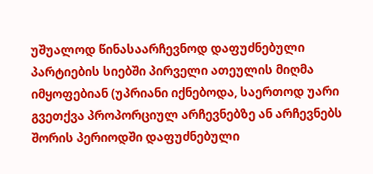უშუალოდ წინასაარჩევნოდ დაფუძნებული პარტიების სიებში პირველი ათეულის მიღმა იმყოფებიან (უპრიანი იქნებოდა, საერთოდ უარი გვეთქვა პროპორციულ არჩევნებზე ან არჩევნებს შორის პერიოდში დაფუძნებული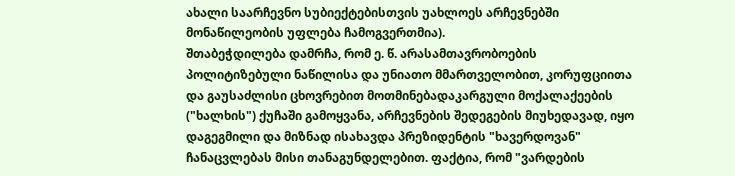ახალი საარჩევნო სუბიექტებისთვის უახლოეს არჩევნებში მონაწილეობის უფლება ჩამოგვერთმია).
შთაბეჭდილება დამრჩა, რომ ე. წ. არასამთავრობოების პოლიტიზებული ნაწილისა და უნიათო მმართველობით, კორუფციითა და გაუსაძლისი ცხოვრებით მოთმინებადაკარგული მოქალაქეების ("ხალხის") ქუჩაში გამოყვანა, არჩევნების შედეგების მიუხედავად, იყო დაგეგმილი და მიზნად ისახავდა პრეზიდენტის "ხავერდოვან" ჩანაცვლებას მისი თანაგუნდელებით. ფაქტია, რომ "ვარდების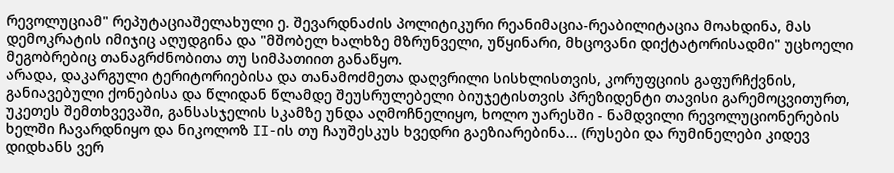რევოლუციამ" რეპუტაციაშელახული ე. შევარდნაძის პოლიტიკური რეანიმაცია-რეაბილიტაცია მოახდინა, მას დემოკრატის იმიჯიც აღუდგინა და "მშობელ ხალხზე მზრუნველი, უწყინარი, მხცოვანი დიქტატორისადმი" უცხოელი მეგობრებიც თანაგრძნობითა თუ სიმპათიით განაწყო.
არადა, დაკარგული ტერიტორიებისა და თანამოძმეთა დაღვრილი სისხლისთვის, კორუფციის გაფურჩქვნის, განიავებული ქონებისა და წლიდან წლამდე შეუსრულებელი ბიუჯეტისთვის პრეზიდენტი თავისი გარემოცვითურთ, უკეთეს შემთხვევაში, განსასჯელის სკამზე უნდა აღმოჩნელიყო, ხოლო უარესში - ნამდვილი რევოლუციონერების ხელში ჩავარდნიყო და ნიკოლოზ II-ის თუ ჩაუშესკუს ხვედრი გაეზიარებინა... (რუსები და რუმინელები კიდევ დიდხანს ვერ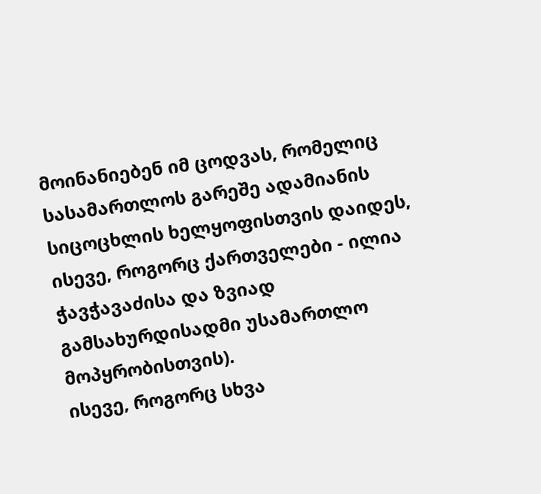მოინანიებენ იმ ცოდვას, რომელიც სასამართლოს გარეშე ადამიანის სიცოცხლის ხელყოფისთვის დაიდეს, ისევე, როგორც ქართველები - ილია ჭავჭავაძისა და ზვიად გამსახურდისადმი უსამართლო მოპყრობისთვის).
ისევე, როგორც სხვა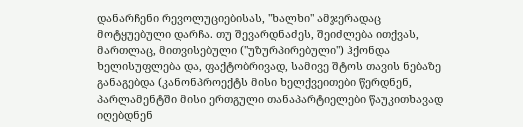დანარჩენი რევოლუციებისას, "ხალხი" ამჯერადაც მოტყუებული დარჩა. თუ შევარდნაძეს, შეიძლება ითქვას, მართლაც, მითვისებული ("უზურპირებული") ჰქონდა ხელისუფლება და, ფაქტობრივად, სამივე შტოს თავის ნებაზე განაგებდა (კანონპროექტს მისი ხელქვეითები წერდნენ, პარლამენტში მისი ერთგული თანაპარტიელები წაუკითხავად იღებდნენ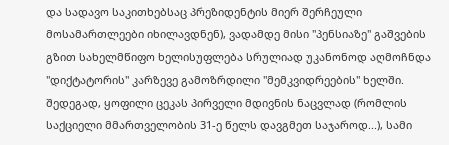და სადავო საკითხებსაც პრეზიდენტის მიერ შერჩეული მოსამართლეები იხილავდნენ), ვადამდე მისი "პენსიაზე" გაშვების გზით სახელმწიფო ხელისუფლება სრულიად უკანონოდ აღმოჩნდა "დიქტატორის" კარზევე გამოზრდილი "მემკვიდრეების" ხელში.
შედეგად, ყოფილი ცეკას პირველი მდივნის ნაცვლად (რომლის საქციელი მმართველობის 31-ე წელს დავგმეთ საჯაროდ...), სამი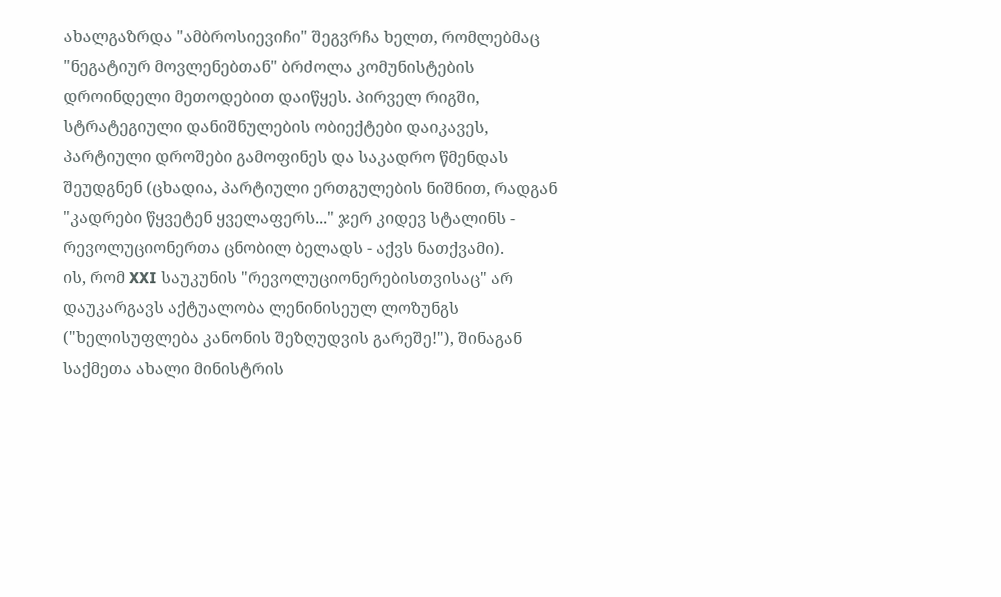ახალგაზრდა "ამბროსიევიჩი" შეგვრჩა ხელთ, რომლებმაც "ნეგატიურ მოვლენებთან" ბრძოლა კომუნისტების დროინდელი მეთოდებით დაიწყეს. პირველ რიგში, სტრატეგიული დანიშნულების ობიექტები დაიკავეს, პარტიული დროშები გამოფინეს და საკადრო წმენდას შეუდგნენ (ცხადია, პარტიული ერთგულების ნიშნით, რადგან "კადრები წყვეტენ ყველაფერს..." ჯერ კიდევ სტალინს - რევოლუციონერთა ცნობილ ბელადს - აქვს ნათქვამი).
ის, რომ XXI საუკუნის "რევოლუციონერებისთვისაც" არ დაუკარგავს აქტუალობა ლენინისეულ ლოზუნგს ("ხელისუფლება კანონის შეზღუდვის გარეშე!"), შინაგან საქმეთა ახალი მინისტრის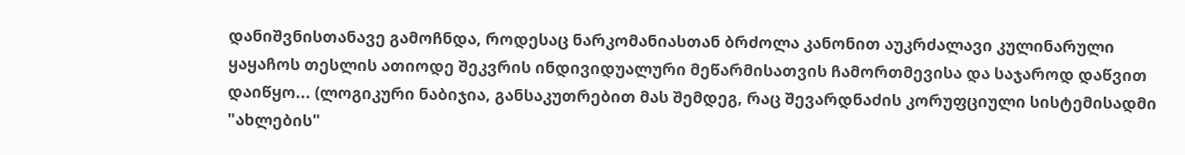დანიშვნისთანავე გამოჩნდა, როდესაც ნარკომანიასთან ბრძოლა კანონით აუკრძალავი კულინარული ყაყაჩოს თესლის ათიოდე შეკვრის ინდივიდუალური მეწარმისათვის ჩამორთმევისა და საჯაროდ დაწვით დაიწყო... (ლოგიკური ნაბიჯია, განსაკუთრებით მას შემდეგ, რაც შევარდნაძის კორუფციული სისტემისადმი "ახლების"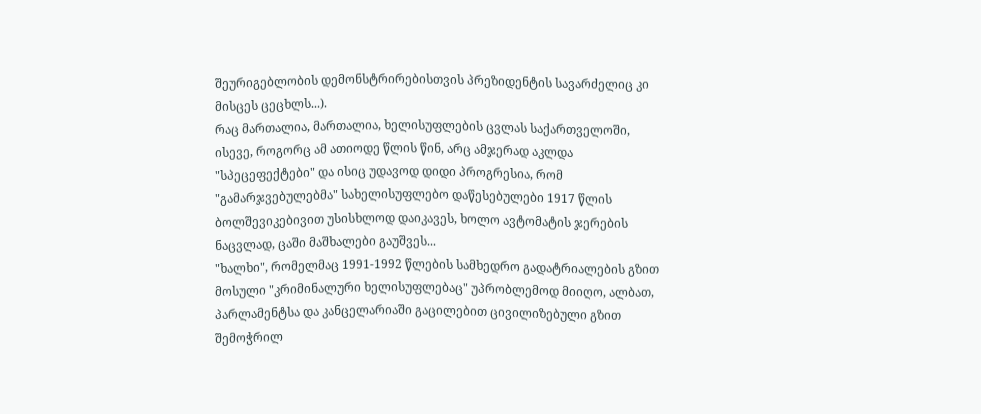შეურიგებლობის დემონსტრირებისთვის პრეზიდენტის სავარძელიც კი მისცეს ცეცხლს...).
რაც მართალია, მართალია, ხელისუფლების ცვლას საქართველოში, ისევე, როგორც ამ ათიოდე წლის წინ, არც ამჯერად აკლდა "სპეცეფექტები" და ისიც უდავოდ დიდი პროგრესია, რომ "გამარჯვებულებმა" სახელისუფლებო დაწესებულები 1917 წლის ბოლშევიკებივით უსისხლოდ დაიკავეს, ხოლო ავტომატის ჯერების ნაცვლად, ცაში მაშხალები გაუშვეს...
"ხალხი", რომელმაც 1991-1992 წლების სამხედრო გადატრიალების გზით მოსული "კრიმინალური ხელისუფლებაც" უპრობლემოდ მიიღო, ალბათ, პარლამენტსა და კანცელარიაში გაცილებით ცივილიზებული გზით შემოჭრილ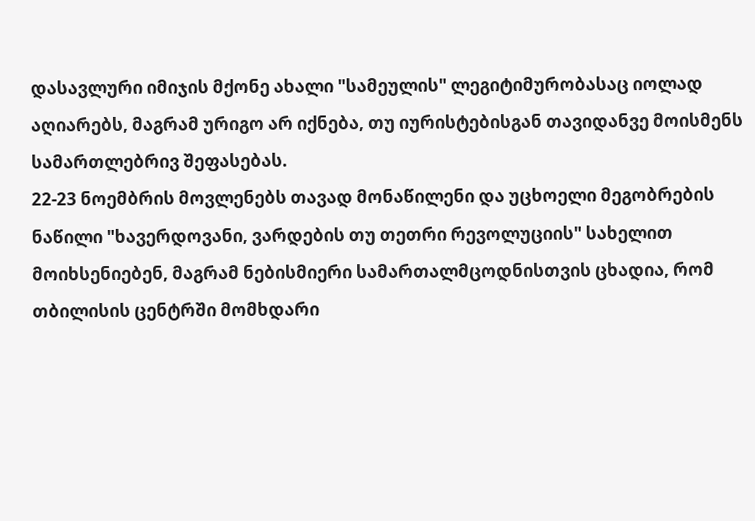დასავლური იმიჯის მქონე ახალი "სამეულის" ლეგიტიმურობასაც იოლად აღიარებს, მაგრამ ურიგო არ იქნება, თუ იურისტებისგან თავიდანვე მოისმენს სამართლებრივ შეფასებას.
22-23 ნოემბრის მოვლენებს თავად მონაწილენი და უცხოელი მეგობრების ნაწილი "ხავერდოვანი, ვარდების თუ თეთრი რევოლუციის" სახელით მოიხსენიებენ, მაგრამ ნებისმიერი სამართალმცოდნისთვის ცხადია, რომ თბილისის ცენტრში მომხდარი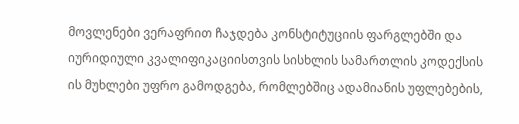მოვლენები ვერაფრით ჩაჯდება კონსტიტუციის ფარგლებში და იურიდიული კვალიფიკაციისთვის სისხლის სამართლის კოდექსის ის მუხლები უფრო გამოდგება, რომლებშიც ადამიანის უფლებების,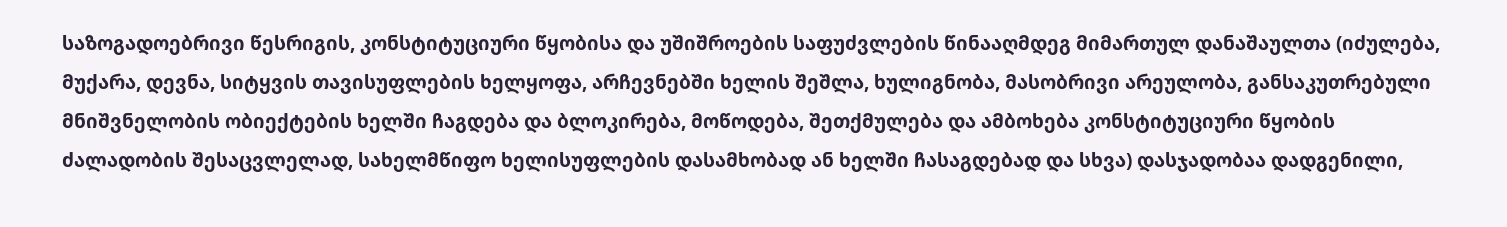საზოგადოებრივი წესრიგის, კონსტიტუციური წყობისა და უშიშროების საფუძვლების წინააღმდეგ მიმართულ დანაშაულთა (იძულება, მუქარა, დევნა, სიტყვის თავისუფლების ხელყოფა, არჩევნებში ხელის შეშლა, ხულიგნობა, მასობრივი არეულობა, განსაკუთრებული მნიშვნელობის ობიექტების ხელში ჩაგდება და ბლოკირება, მოწოდება, შეთქმულება და ამბოხება კონსტიტუციური წყობის ძალადობის შესაცვლელად, სახელმწიფო ხელისუფლების დასამხობად ან ხელში ჩასაგდებად და სხვა) დასჯადობაა დადგენილი,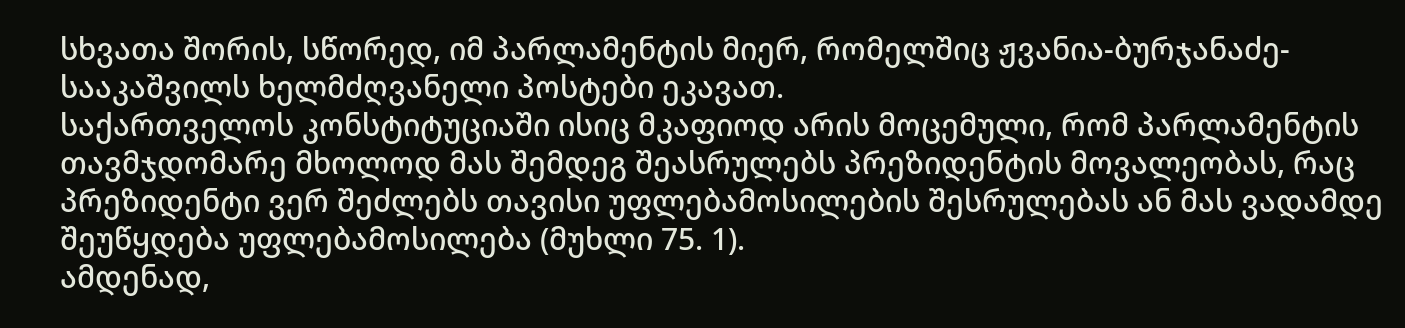სხვათა შორის, სწორედ, იმ პარლამენტის მიერ, რომელშიც ჟვანია-ბურჯანაძე-სააკაშვილს ხელმძღვანელი პოსტები ეკავათ.
საქართველოს კონსტიტუციაში ისიც მკაფიოდ არის მოცემული, რომ პარლამენტის თავმჯდომარე მხოლოდ მას შემდეგ შეასრულებს პრეზიდენტის მოვალეობას, რაც პრეზიდენტი ვერ შეძლებს თავისი უფლებამოსილების შესრულებას ან მას ვადამდე შეუწყდება უფლებამოსილება (მუხლი 75. 1).
ამდენად,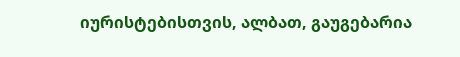იურისტებისთვის, ალბათ, გაუგებარია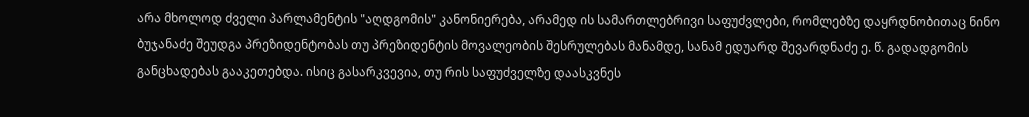არა მხოლოდ ძველი პარლამენტის "აღდგომის" კანონიერება, არამედ ის სამართლებრივი საფუძვლები, რომლებზე დაყრდნობითაც ნინო ბუჯანაძე შეუდგა პრეზიდენტობას თუ პრეზიდენტის მოვალეობის შესრულებას მანამდე, სანამ ედუარდ შევარდნაძე ე. წ. გადადგომის განცხადებას გააკეთებდა. ისიც გასარკვევია, თუ რის საფუძველზე დაასკვნეს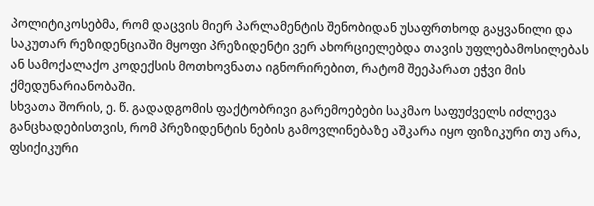პოლიტიკოსებმა, რომ დაცვის მიერ პარლამენტის შენობიდან უსაფრთხოდ გაყვანილი და საკუთარ რეზიდენციაში მყოფი პრეზიდენტი ვერ ახორციელებდა თავის უფლებამოსილებას ან სამოქალაქო კოდექსის მოთხოვნათა იგნორირებით, რატომ შეეპარათ ეჭვი მის ქმედუნარიანობაში.
სხვათა შორის, ე. წ. გადადგომის ფაქტობრივი გარემოებები საკმაო საფუძველს იძლევა განცხადებისთვის, რომ პრეზიდენტის ნების გამოვლინებაზე აშკარა იყო ფიზიკური თუ არა, ფსიქიკური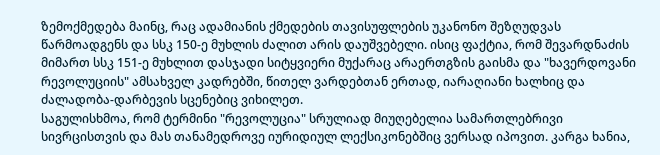ზემოქმედება მაინც, რაც ადამიანის ქმედების თავისუფლების უკანონო შეზღუდვას წარმოადგენს და სსკ 150-ე მუხლის ძალით არის დაუშვებელი. ისიც ფაქტია, რომ შევარდნაძის მიმართ სსკ 151-ე მუხლით დასჯადი სიტყვიერი მუქარაც არაერთგზის გაისმა და "ხავერდოვანი რევოლუციის" ამსახველ კადრებში, წითელ ვარდებთან ერთად, იარაღიანი ხალხიც და ძალადობა-დარბევის სცენებიც ვიხილეთ.
საგულისხმოა, რომ ტერმინი "რევოლუცია" სრულიად მიუღებელია სამართლებრივი სივრცისთვის და მას თანამედროვე იურიდიულ ლექსიკონებშიც ვერსად იპოვით. კარგა ხანია,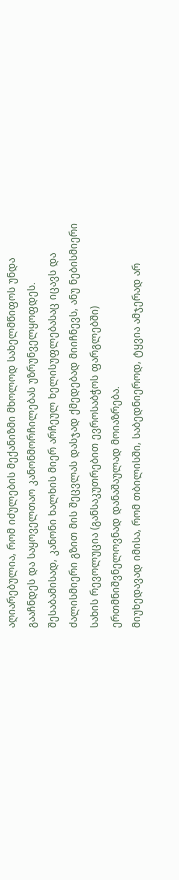აღიარებულია, რომ იძულების მექანიზმი მხოლოდ სახელმწიფოს უნდა გააჩნდეს და საყოველთაო კანონმორჩილებას უზრუნველყოფდეს. შესაბამისად, კანონი ხალხის მიერ არჩეულ ხელისუფლებასაც იცავს და ძალისმიერი გზით მის შეცვლას დასჯად ქმედებად მიიჩნევს, ანუ ნებისმიერი სახის რევოლუცია (განსაკუთრებით ევროსაბჭოს ფარგლებში) ერთმნიშვნელოვნად დანაშაულად მოიაზრება.
მიუხედავად იმისა, რომ თბილისში, საბედნიეროდ, ტყვია ამჯერად არ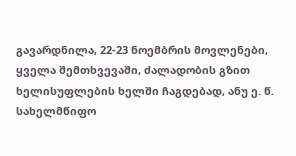გავარდნილა, 22-23 ნოემბრის მოვლენები, ყველა შემთხვევაში, ძალადობის გზით ხელისუფლების ხელში ჩაგდებად, ანუ ე. წ. სახელმწიფო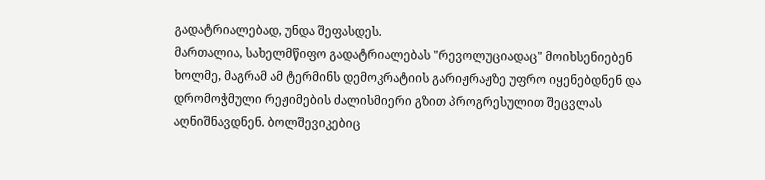გადატრიალებად, უნდა შეფასდეს.
მართალია, სახელმწიფო გადატრიალებას "რევოლუციადაც" მოიხსენიებენ ხოლმე, მაგრამ ამ ტერმინს დემოკრატიის გარიჟრაჟზე უფრო იყენებდნენ და დრომოჭმული რეჟიმების ძალისმიერი გზით პროგრესულით შეცვლას აღნიშნავდნენ. ბოლშევიკებიც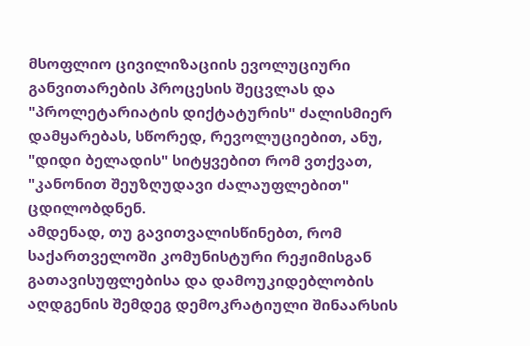მსოფლიო ცივილიზაციის ევოლუციური განვითარების პროცესის შეცვლას და "პროლეტარიატის დიქტატურის" ძალისმიერ დამყარებას, სწორედ, რევოლუციებით, ანუ, "დიდი ბელადის" სიტყვებით რომ ვთქვათ, "კანონით შეუზღუდავი ძალაუფლებით" ცდილობდნენ.
ამდენად, თუ გავითვალისწინებთ, რომ საქართველოში კომუნისტური რეჟიმისგან გათავისუფლებისა და დამოუკიდებლობის აღდგენის შემდეგ დემოკრატიული შინაარსის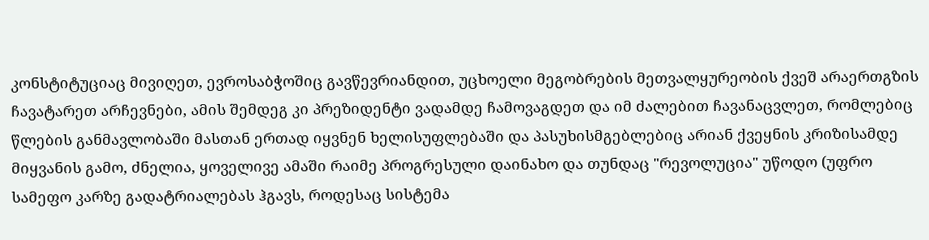კონსტიტუციაც მივიღეთ, ევროსაბჭოშიც გავწევრიანდით, უცხოელი მეგობრების მეთვალყურეობის ქვეშ არაერთგზის ჩავატარეთ არჩევნები, ამის შემდეგ კი პრეზიდენტი ვადამდე ჩამოვაგდეთ და იმ ძალებით ჩავანაცვლეთ, რომლებიც წლების განმავლობაში მასთან ერთად იყვნენ ხელისუფლებაში და პასუხისმგებლებიც არიან ქვეყნის კრიზისამდე მიყვანის გამო, ძნელია, ყოველივე ამაში რაიმე პროგრესული დაინახო და თუნდაც "რევოლუცია" უწოდო (უფრო სამეფო კარზე გადატრიალებას ჰგავს, როდესაც სისტემა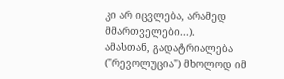კი არ იცვლება, არამედ მმართველები...).
ამასთან, გადატრიალება ("რევოლუცია") მხოლოდ იმ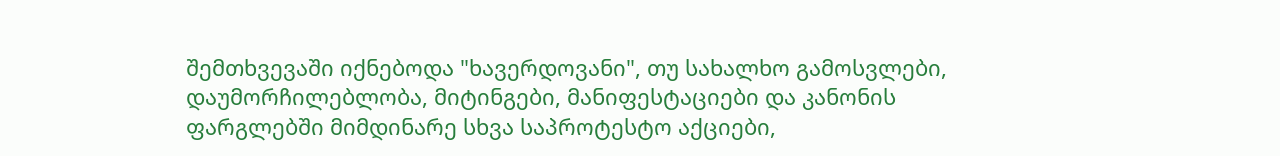შემთხვევაში იქნებოდა "ხავერდოვანი", თუ სახალხო გამოსვლები, დაუმორჩილებლობა, მიტინგები, მანიფესტაციები და კანონის ფარგლებში მიმდინარე სხვა საპროტესტო აქციები,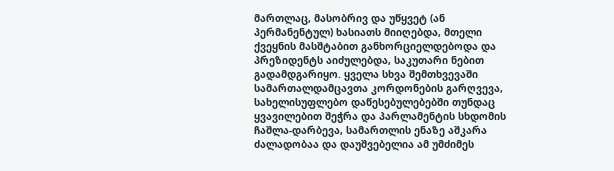მართლაც, მასობრივ და უწყვეტ (ან პერმანენტულ) ხასიათს მიიღებდა, მთელი ქვეყნის მასშტაბით განხორციელდებოდა და პრეზიდენტს აიძულებდა, საკუთარი ნებით გადამდგარიყო. ყველა სხვა შემთხვევაში სამართალდამცავთა კორდონების გარღვევა, სახელისუფლებო დაწესებულებებში თუნდაც ყვავილებით შეჭრა და პარლამენტის სხდომის ჩაშლა-დარბევა, სამართლის ენაზე აშკარა ძალადობაა და დაუშვებელია ამ უმძიმეს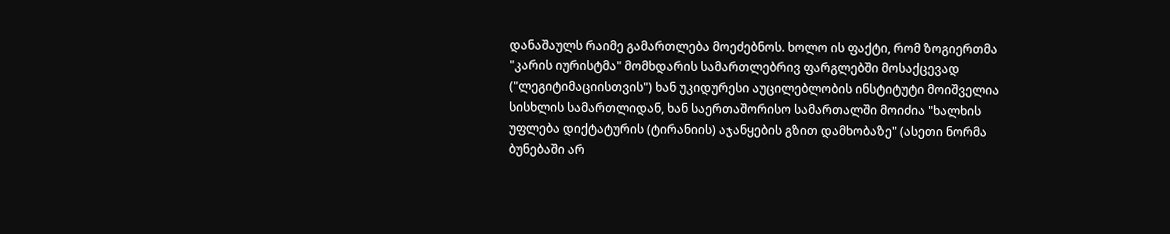დანაშაულს რაიმე გამართლება მოეძებნოს. ხოლო ის ფაქტი, რომ ზოგიერთმა "კარის იურისტმა" მომხდარის სამართლებრივ ფარგლებში მოსაქცევად ("ლეგიტიმაციისთვის") ხან უკიდურესი აუცილებლობის ინსტიტუტი მოიშველია სისხლის სამართლიდან, ხან საერთაშორისო სამართალში მოიძია "ხალხის უფლება დიქტატურის (ტირანიის) აჯანყების გზით დამხობაზე" (ასეთი ნორმა ბუნებაში არ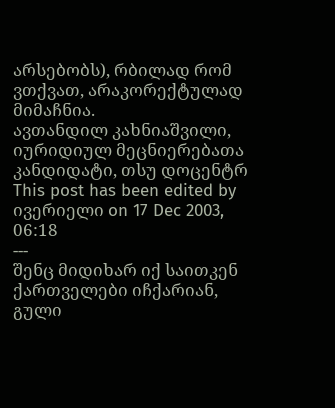არსებობს), რბილად რომ ვთქვათ, არაკორექტულად მიმაჩნია.
ავთანდილ კახნიაშვილი,
იურიდიულ მეცნიერებათა კანდიდატი, თსუ დოცენტრ
This post has been edited by ივერიელი on 17 Dec 2003, 06:18
---
შენც მიდიხარ იქ საითკენ ქართველები იჩქარიან, გული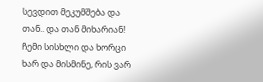სევდით მეკუმშება და თან.. და თან მიხარიან! ჩემი სისხლი და ხორცი ხარ და მისმინე, რის ვარ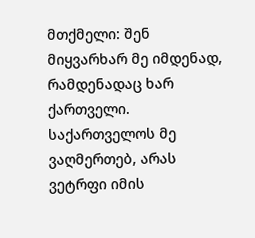მთქმელი: შენ მიყვარხარ მე იმდენად, რამდენადაც ხარ ქართველი. საქართველოს მე ვაღმერთებ, არას ვეტრფი იმის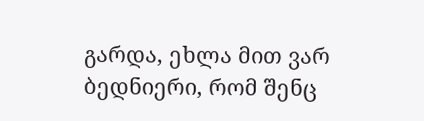გარდა, ეხლა მით ვარ ბედნიერი, რომ შენც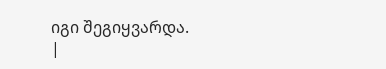იგი შეგიყვარდა.
|